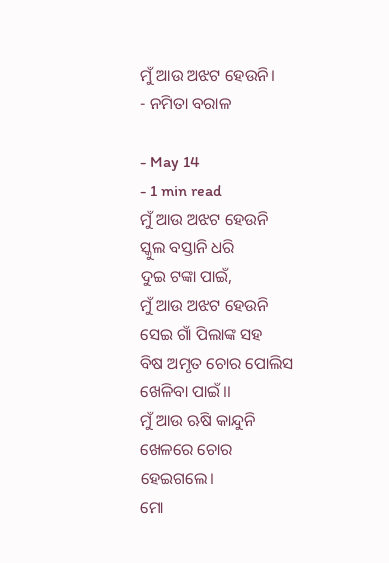ମୁଁ ଆଉ ଅଝଟ ହେଉନି।
- ନମିତା ବରାଳ

- May 14
- 1 min read
ମୁଁ ଆଉ ଅଝଟ ହେଉନି
ସ୍କୁଲ ବସ୍ତାନି ଧରି
ଦୁଇ ଟଙ୍କା ପାଇଁ,
ମୁଁ ଆଉ ଅଝଟ ହେଉନି
ସେଇ ଗାଁ ପିଲାଙ୍କ ସହ
ବିଷ ଅମୃତ ଚୋର ପୋଲିସ
ଖେଳିବା ପାଇଁ।।
ମୁଁ ଆଉ ଋଷି କାନ୍ଦୁନି
ଖେଳରେ ଚୋର ହେଇଗଲେ।
ମୋ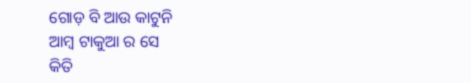ଗୋଡ଼ ବି ଆଉ କାଟୁନି
ଆମ୍ବ ଟାକୁଆ ର ସେ
କିତି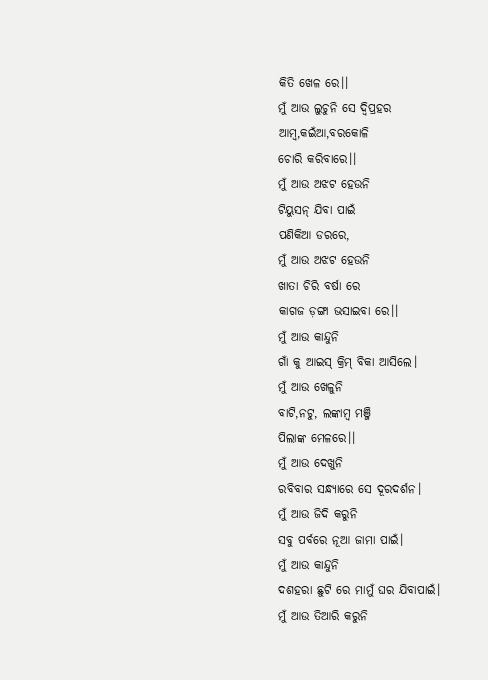କିତି ଖେଳ ରେ।।
ମୁଁ ଆଉ ଲୁଚୁନି ସେ ଦ୍ଵିପ୍ରହର
ଆମ୍ବ,କଇଁଆ,ବରକୋଳି
ଚୋରି କରିବାରେ।।
ମୁଁ ଆଉ ଅଝଟ ହେଉନି
ଟିୟୁସନ୍ ଯିବା ପାଇଁ
ପଣିକିଆ ଡରରେ,
ମୁଁ ଆଉ ଅଝଟ ହେଉନି
ଖାତା ଚିରି ବର୍ଷା ରେ
କାଗଜ ଡ଼ଙ୍ଗା ଭସାଇବା ରେ।।
ମୁଁ ଆଉ କାନ୍ଦୁନି
ଗାଁ କୁ ଆଇସ୍ କ୍ରିମ୍ ବିକା ଆସିଲେ।
ମୁଁ ଆଉ ଖେଳୁନି
ବାଟି,ନଟୁ, ଲଙ୍କାମ୍ବ ମଞ୍ଜି
ପିଲାଙ୍କ ମେଳରେ।।
ମୁଁ ଆଉ ଦେଖୁନି
ରବିବାର ସନ୍ଧ୍ୟାରେ ସେ ଦୂରଦର୍ଶନ।
ମୁଁ ଆଉ ଜିଦି କରୁନି
ସବୁ ପର୍ବରେ ନୂଆ ଜାମା ପାଇଁ।
ମୁଁ ଆଉ କାନ୍ଦୁନି
ଦଶହରା ଛୁଟି ରେ ମାମୁଁ ଘର ଯିବାପାଇଁ।
ମୁଁ ଆଉ ତିଆରି କରୁନି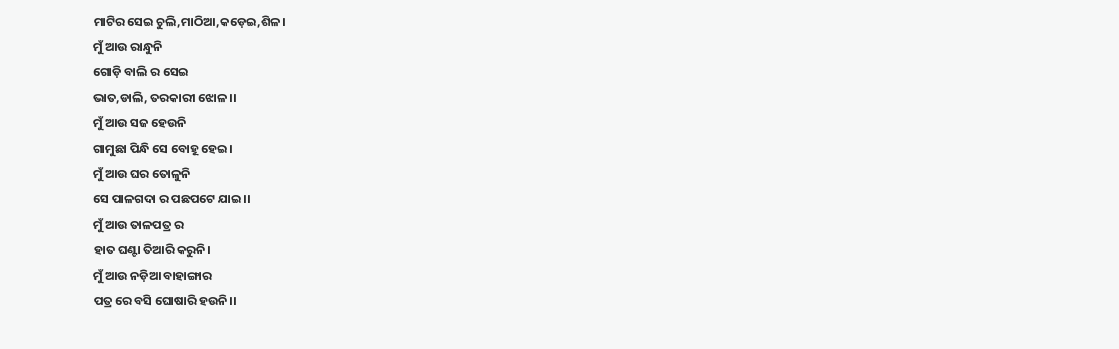ମାଟିର ସେଇ ଚୁଲି,ମାଠିଆ,କଡ଼େଇ,ଶିଳ।
ମୁଁ ଆଉ ରାନ୍ଧୁନି
ଗୋଡ଼ି ବାଲି ର ସେଇ
ଭାତ,ଡାଲି, ତରକାରୀ ଝୋଳ।।
ମୁଁ ଆଉ ସଜ ହେଉନି
ଗାମୁଛା ପିନ୍ଧି ସେ ବୋହୂ ହେଇ।
ମୁଁ ଆଉ ଘର ତୋଳୁନି
ସେ ପାଳଗଦା ର ପଛପଟେ ଯାଇ।।
ମୁଁ ଆଉ ତାଳପତ୍ର ର
ହାତ ଘଣ୍ଟା ତିଆରି କରୁନି।
ମୁଁ ଆଉ ନଡ଼ିଆ ବାହାଙ୍ଗାର
ପତ୍ର ରେ ବସି ଘୋଷାରି ହଉନି।।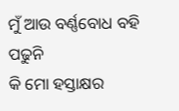ମୁଁ ଆଉ ବର୍ଣ୍ଣବୋଧ ବହି ପଢୁନି
କି ମୋ ହସ୍ତାକ୍ଷର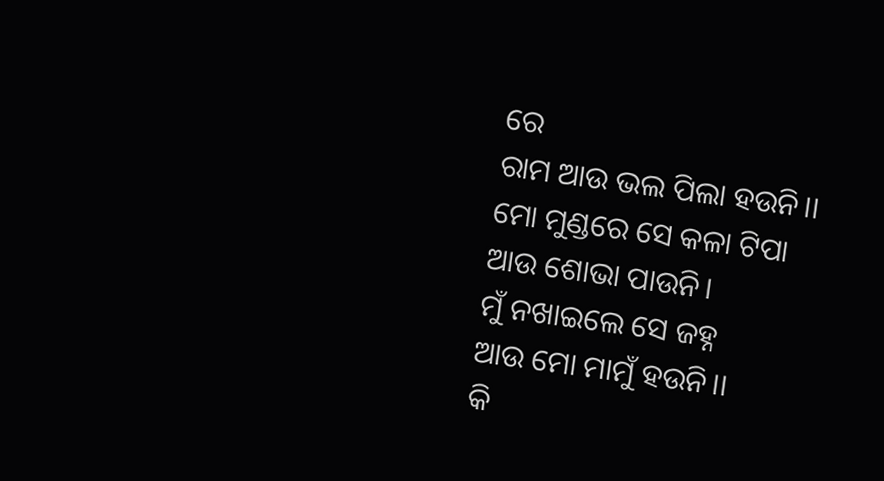ରେ
ରାମ ଆଉ ଭଲ ପିଲା ହଉନି।।
ମୋ ମୁଣ୍ଡରେ ସେ କଳା ଟିପା
ଆଉ ଶୋଭା ପାଉନି।
ମୁଁ ନଖାଇଲେ ସେ ଜହ୍ନ
ଆଉ ମୋ ମାମୁଁ ହଉନି।।
କି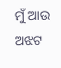ମୁଁ ଆଉ ଅଝଟ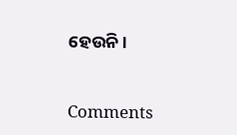ହେଉନି।


Comments